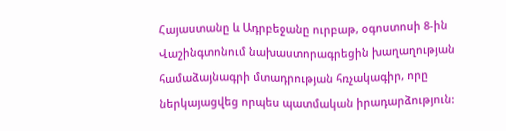Հայաստանը և Ադրբեջանը ուրբաթ, օգոստոսի 8-ին Վաշինգտոնում նախաստորագրեցին խաղաղության համաձայնագրի մտադրության հռչակագիր, որը ներկայացվեց որպես պատմական իրադարձություն: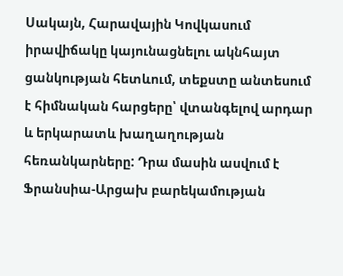Սակայն, Հարավային Կովկասում իրավիճակը կայունացնելու ակնհայտ ցանկության հետևում, տեքստը անտեսում է հիմնական հարցերը՝ վտանգելով արդար և երկարատև խաղաղության հեռանկարները: Դրա մասին ասվում է Ֆրանսիա-Արցախ բարեկամության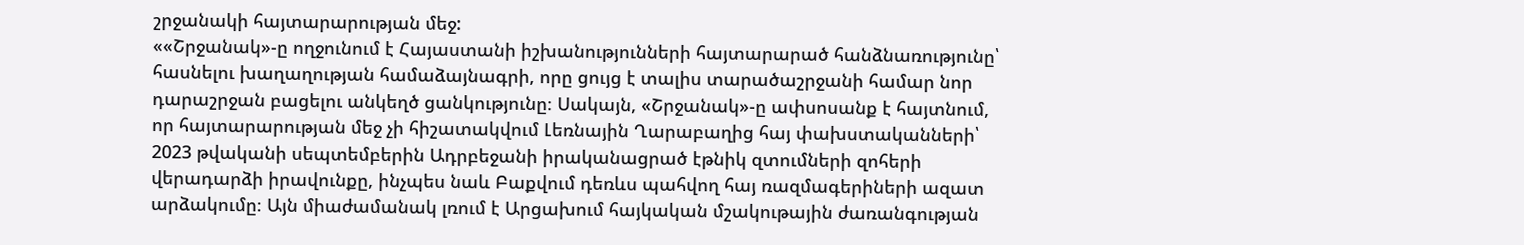շրջանակի հայտարարության մեջ:
««Շրջանակ»-ը ողջունում է Հայաստանի իշխանությունների հայտարարած հանձնառությունը՝ հասնելու խաղաղության համաձայնագրի, որը ցույց է տալիս տարածաշրջանի համար նոր դարաշրջան բացելու անկեղծ ցանկությունը։ Սակայն, «Շրջանակ»-ը ափսոսանք է հայտնում, որ հայտարարության մեջ չի հիշատակվում Լեռնային Ղարաբաղից հայ փախստականների՝ 2023 թվականի սեպտեմբերին Ադրբեջանի իրականացրած էթնիկ զտումների զոհերի վերադարձի իրավունքը, ինչպես նաև Բաքվում դեռևս պահվող հայ ռազմագերիների ազատ արձակումը։ Այն միաժամանակ լռում է Արցախում հայկական մշակութային ժառանգության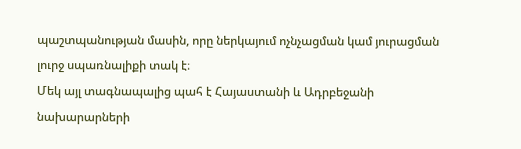պաշտպանության մասին, որը ներկայում ոչնչացման կամ յուրացման լուրջ սպառնալիքի տակ է։
Մեկ այլ տագնապալից պահ է Հայաստանի և Ադրբեջանի նախարարների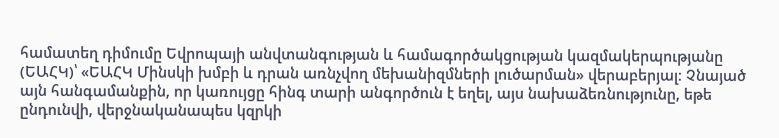համատեղ դիմումը Եվրոպայի անվտանգության և համագործակցության կազմակերպությանը (ԵԱՀԿ)՝ «ԵԱՀԿ Մինսկի խմբի և դրան առնչվող մեխանիզմների լուծարման» վերաբերյալ։ Չնայած այն հանգամանքին, որ կառույցը հինգ տարի անգործուն է եղել, այս նախաձեռնությունը, եթե ընդունվի, վերջնականապես կզրկի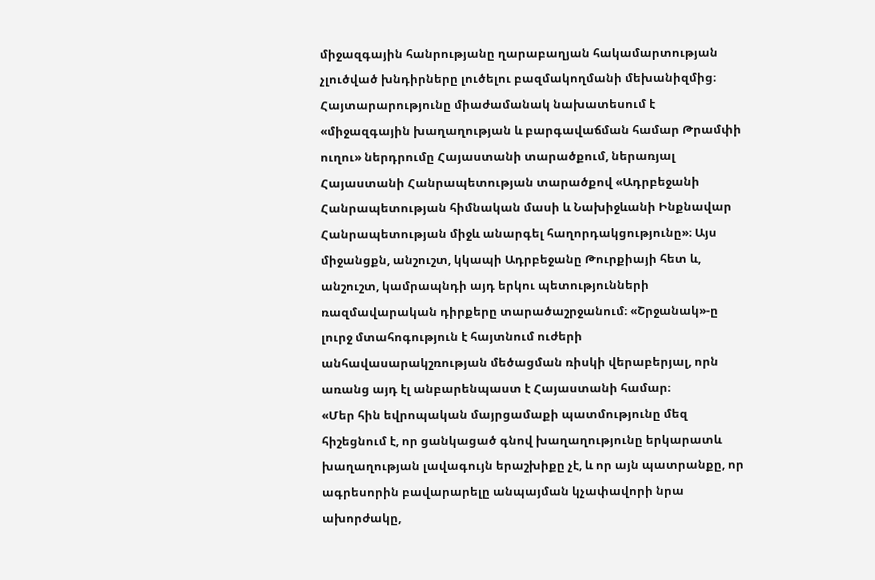միջազգային հանրությանը ղարաբաղյան հակամարտության չլուծված խնդիրները լուծելու բազմակողմանի մեխանիզմից։
Հայտարարությունը միաժամանակ նախատեսում է «միջազգային խաղաղության և բարգավաճման համար Թրամփի ուղու» ներդրումը Հայաստանի տարածքում, ներառյալ Հայաստանի Հանրապետության տարածքով «Ադրբեջանի Հանրապետության հիմնական մասի և Նախիջևանի Ինքնավար Հանրապետության միջև անարգել հաղորդակցությունը»։ Այս միջանցքն, անշուշտ, կկապի Ադրբեջանը Թուրքիայի հետ և, անշուշտ, կամրապնդի այդ երկու պետությունների ռազմավարական դիրքերը տարածաշրջանում։ «Շրջանակ»-ը լուրջ մտահոգություն է հայտնում ուժերի անհավասարակշռության մեծացման ռիսկի վերաբերյալ, որն առանց այդ էլ անբարենպաստ է Հայաստանի համար։
«Մեր հին եվրոպական մայրցամաքի պատմությունը մեզ հիշեցնում է, որ ցանկացած գնով խաղաղությունը երկարատև խաղաղության լավագույն երաշխիքը չէ, և որ այն պատրանքը, որ ագրեսորին բավարարելը անպայման կչափավորի նրա ախորժակը,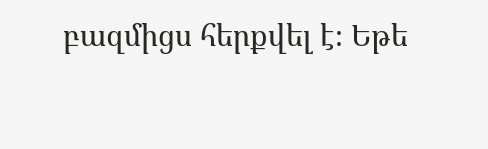բազմիցս հերքվել է։ Եթե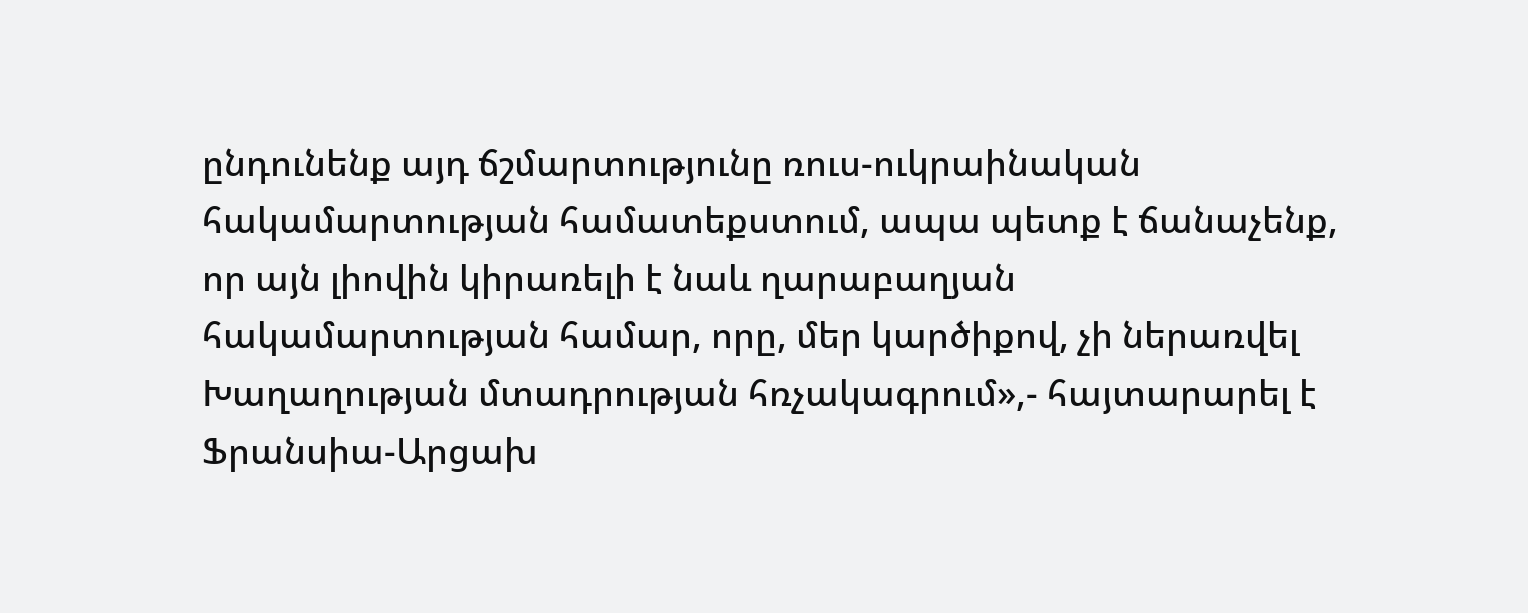ընդունենք այդ ճշմարտությունը ռուս-ուկրաինական հակամարտության համատեքստում, ապա պետք է ճանաչենք, որ այն լիովին կիրառելի է նաև ղարաբաղյան հակամարտության համար, որը, մեր կարծիքով, չի ներառվել Խաղաղության մտադրության հռչակագրում»,- հայտարարել է Ֆրանսիա-Արցախ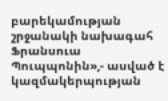բարեկամության շրջանակի նախագահ Ֆրանսուա Պուպպոնին»,- ասված է կազմակերպության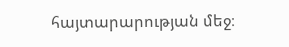հայտարարության մեջ։